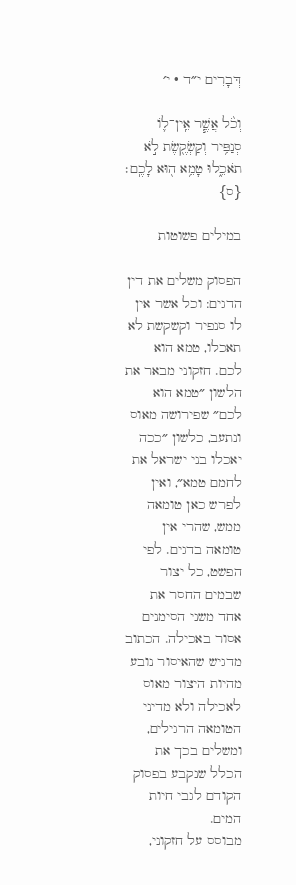דְּבָרִים י״ד · י׳

וְכֹ֨ל אֲשֶׁ֧ר אֵֽין־ל֛וֹ סְנַפִּ֥יר וְקַשְׂקֶ֖שֶׂת לֹ֣א תֹאכֵ֑לוּ טָמֵ֥א ה֖וּא לָכֶֽם׃ {ס}

במילים פשוטות

הפסוק משלים את דין הדגים: וכל אשר אין לו סנפיר וקשקשת לא תאכלו, טמא הוא לכם. חזקוני מבאר את הלשון ״טמא הוא לכם״ שפירושה מאוס ונתעב, כלשון ״ככה יאכלו בני ישראל את לחמם טמא״, ואין לפרש כאן טומאה ממש, שהרי אין טומאה בדגים. לפי הפשט, כל יצור שבמים החסר את אחד משני הסימנים אסור באכילה. הכתוב מדגיש שהאיסור נובע מהיות היצור מאוס לאכילה ולא מדיני הטומאה הרגילים, ומשלים בכך את הכלל שנקבע בפסוק הקודם לגבי חיות המים.
מבוסס על חזקוני,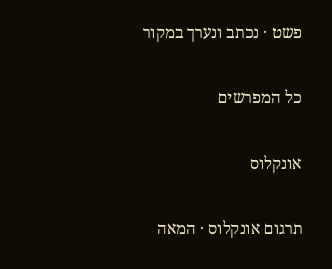פשט · נכתב ונערך במקור

כל המפרשים

אונקלוס

תרגום אונקלוס · המאה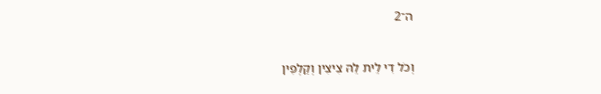ה־2

וְכֹל דִי לֵית לֵהּ צִיצִין וְקַלְפִין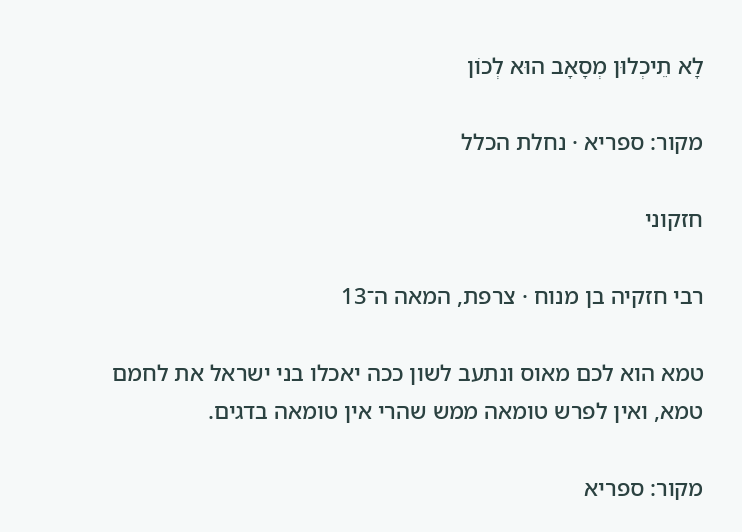לָא תֵיכְלוּן מְסָאָב הוּא לְכוֹן

מקור: ספריא · נחלת הכלל

חזקוני

רבי חזקיה בן מנוח · צרפת, המאה ה־13

טמא הוא לכם מאוס ונתעב לשון ככה יאכלו בני ישראל את לחמם טמא, ואין לפרש טומאה ממש שהרי אין טומאה בדגים.

מקור: ספריא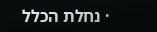· נחלת הכלל